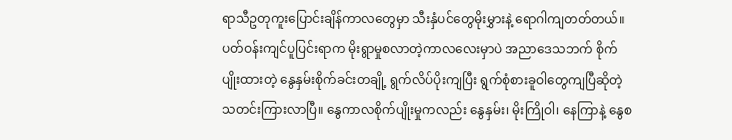ရာသီဥတုကူးပြောင်းချိန်ကာလတွေမှာ သီးနှံပင်တွေမိုးမွှားနဲ့ ရောဂါကျတတ်တယ်။ ပတ်ဝန်းကျင်ပူပြင်းရာက မိုးရွာမှုစလာတဲ့ကာလလေးမှာပဲ အညာဒေသဘက် စိုက်ပျိုးထားတဲ့ နွေနှမ်းစိုက်ခင်းတချို့ ရွက်လိပ်ပိုးကျပြီး ရွက်စုံစားခူဝါတွေကျပြီဆိုတဲ့သတင်းကြားလာပြီ။ နွေကာလစိုက်ပျိုးမှုကလည်း နွေနှမ်း၊ မိုးကြိုဝါ၊ နေကြာနဲ့ နွေစ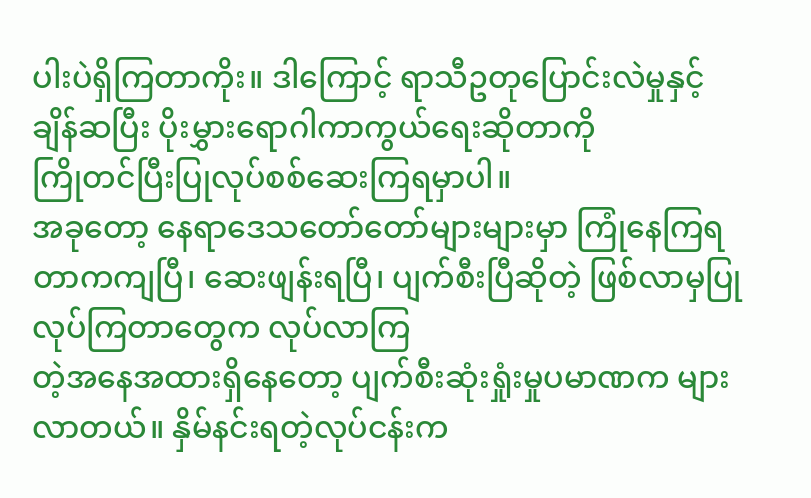ပါးပဲရှိကြတာကိုး။ ဒါကြောင့် ရာသီဥတုပြောင်းလဲမှုနှင့် ချိန်ဆပြီး ပိုးမွှားရောဂါကာကွယ်ရေးဆိုတာကို
ကြိုတင်ပြီးပြုလုပ်စစ်ဆေးကြရမှာပါ။
အခုတော့ နေရာဒေသတော်တော်များများမှာ ကြုံနေကြရတာကကျပြီ၊ ဆေးဖျန်းရပြီ၊ ပျက်စီးပြီဆိုတဲ့ ဖြစ်လာမှပြုလုပ်ကြတာတွေက လုပ်လာကြ
တဲ့အနေအထားရှိနေတော့ ပျက်စီးဆုံးရှုံးမှုပမာဏက များလာတယ်။ နှိမ်နင်းရတဲ့လုပ်ငန်းက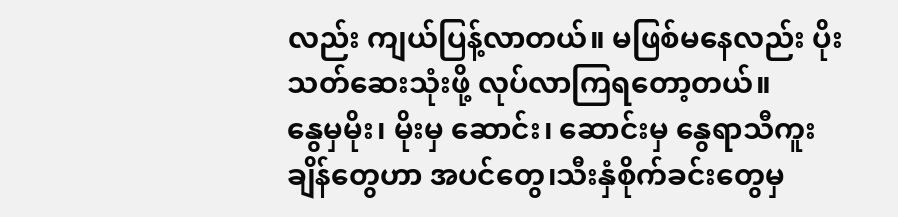လည်း ကျယ်ပြန့်လာတယ်။ မဖြစ်မနေလည်း ပိုးသတ်ဆေးသုံးဖို့ လုပ်လာကြရတော့တယ်။
နွေမှမိုး၊ မိုးမှ ဆောင်း၊ ဆောင်းမှ နွေရာသီကူးချိန်တွေဟာ အပင်တွေ၊သီးနှံစိုက်ခင်းတွေမှ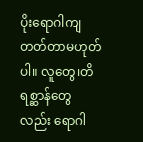ပိုးရောဂါကျတတ်တာမဟုတ်ပါ။ လူတွေ၊တိရစ္ဆာန်တွေလည်း ရောဂါ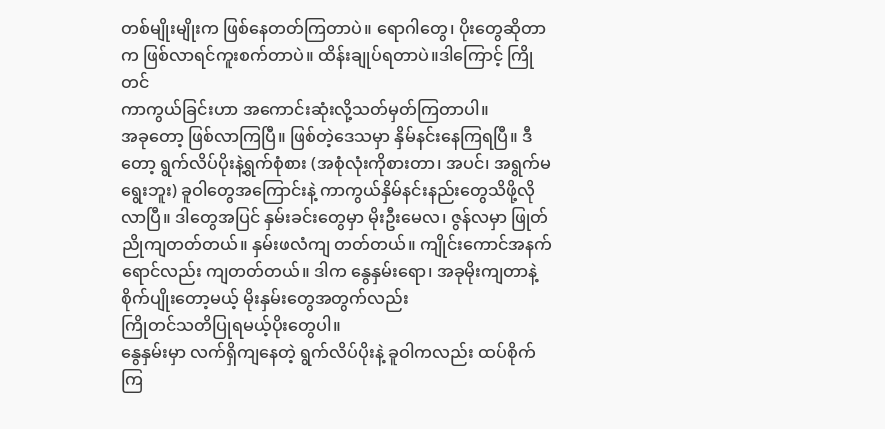တစ်မျိုးမျိုးက ဖြစ်နေတတ်ကြတာပဲ။ ရောဂါတွေ၊ ပိုးတွေဆိုတာက ဖြစ်လာရင်ကူးစက်တာပဲ။ ထိန်းချုပ်ရတာပဲ။ဒါကြောင့် ကြိုတင်
ကာကွယ်ခြင်းဟာ အကောင်းဆုံးလို့သတ်မှတ်ကြတာပါ။
အခုတော့ ဖြစ်လာကြပြီ။ ဖြစ်တဲ့ဒေသမှာ နှိမ်နင်းနေကြရပြီ။ ဒီတော့ ရွက်လိပ်ပိုးနဲ့ရွက်စုံစား (အစုံလုံးကိုစားတာ၊ အပင်၊ အရွက်မရွေးဘူး) ခူဝါတွေအကြောင်းနဲ့ ကာကွယ်နှိမ်နင်းနည်းတွေသိဖို့လိုလာပြီ။ ဒါတွေအပြင် နှမ်းခင်းတွေမှာ မိုးဦးမေလ၊ ဇွန်လမှာ ဖြုတ်ညိုကျတတ်တယ်။ နှမ်းဖလံကျ တတ်တယ်။ ကျိုင်းကောင်အနက်ရောင်လည်း ကျတတ်တယ်။ ဒါက နွေနှမ်းရော၊ အခုမိုးကျတာနဲ့ စိုက်ပျိုးတော့မယ့် မိုးနှမ်းတွေအတွက်လည်း
ကြိုတင်သတိပြုရမယ့်ပိုးတွေပါ။
နွေနှမ်းမှာ လက်ရှိကျနေတဲ့ ရွက်လိပ်ပိုးနဲ့ ခူဝါကလည်း ထပ်စိုက်ကြ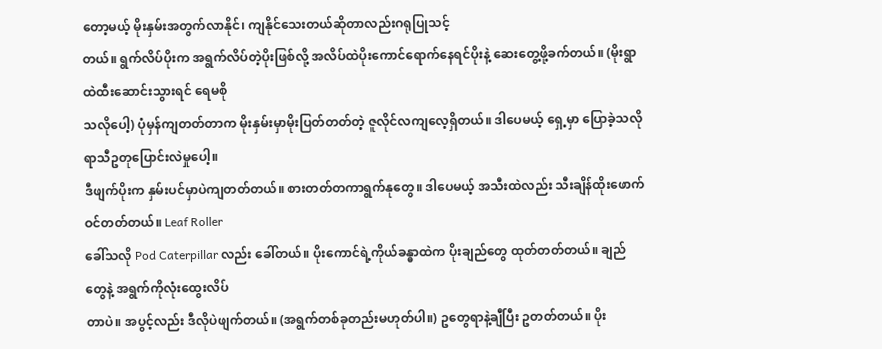တော့မယ့် မိုးနှမ်းအတွက်လာနိုင်၊ ကျနိုင်သေးတယ်ဆိုတာလည်းဂရုပြုသင့်
တယ်။ ရွက်လိပ်ပိုးက အရွက်လိပ်တဲ့ပိုးဖြစ်လို့ အလိပ်ထဲပိုးကောင်ရောက်နေရင်ပိုးနဲ့ ဆေးတွေ့ဖို့ခက်တယ်။ (မိုးရွာထဲထီးဆောင်းသွားရင် ရေမစို
သလိုပေါ့) ပုံမှန်ကျတတ်တာက မိုးနှမ်းမှာမိုးပြတ်တတ်တဲ့ ဇူလိုင်လကျလေ့ရှိတယ်။ ဒါပေမယ့် ရှေ့မှာ ပြောခဲ့သလိုရာသီဥတုပြောင်းလဲမှုပေါ့။
ဒီဖျက်ပိုးက နှမ်းပင်မှာပဲကျတတ်တယ်။ စားတတ်တကာရွက်နုတွေ။ ဒါပေမယ့် အသီးထဲလည်း သီးချိန်ထိုးဖောက်ဝင်တတ်တယ်။ Leaf Roller
ခေါ်သလို Pod Caterpillar လည်း ခေါ်တယ်။ ပိုးကောင်ရဲ့ကိုယ်ခန္ဓာထဲက ပိုးချည်တွေ ထုတ်တတ်တယ်။ ချည်တွေနဲ့ အရွက်ကိုလုံးထွေးလိပ်
တာပဲ။ အပွင့်လည်း ဒီလိုပဲဖျက်တယ်။ (အရွက်တစ်ခုတည်းမဟုတ်ပါ။) ဥတွေရာနဲ့ချီပြီး ဥတတ်တယ်။ ပိုး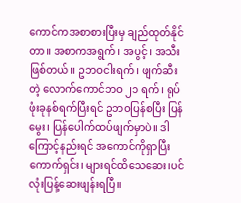ကောင်ကအစာစားပြီးမှ ချည်ထုတ်နိုင်
တာ။ အစာကအရွက်၊ အပွင့်၊ အသီးဖြစ်တယ်။ ဥဘဝငါးရက်၊ ဖျက်ဆီးတဲ့ လောက်ကောင်ဘဝ ၂၁ ရက်၊ ရုပ်ဖုံးခုနစ်ရက်ပြီးရင် ဥဘဝပြန်စပြီး ပြန်မွေး၊ ပြန်ပေါက်ထပ်ဖျက်မှာပဲ။ ဒါကြောင့်နည်းရင် အကောင်ကိုရှာပြီး ကောက်ရှင်း၊ များရင်ထိသေဆေး၊ပင်လုံးပြန့်ဆေးဖျန်းရပြီ။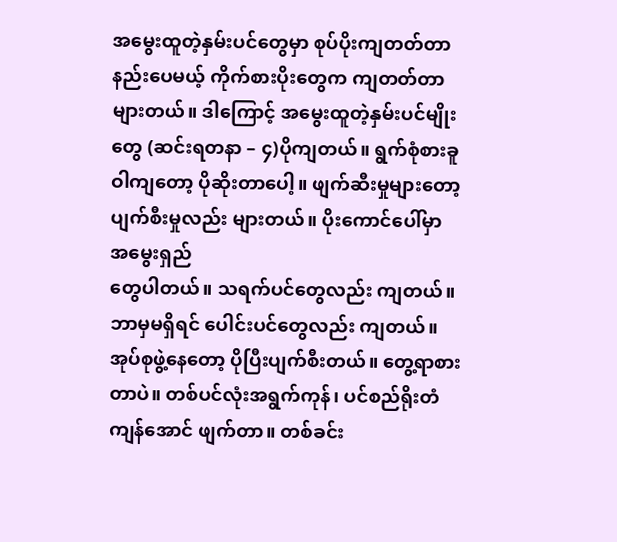အမွေးထူတဲ့နှမ်းပင်တွေမှာ စုပ်ပိုးကျတတ်တာနည်းပေမယ့် ကိုက်စားပိုးတွေက ကျတတ်တာများတယ်။ ဒါကြောင့် အမွေးထူတဲ့နှမ်းပင်မျိုးတွေ (ဆင်းရတနာ – ၄)ပိုကျတယ်။ ရွက်စုံစားခူဝါကျတော့ ပိုဆိုးတာပေါ့။ ဖျက်ဆီးမှုများတော့ ပျက်စီးမှုလည်း များတယ်။ ပိုးကောင်ပေါ်မှာ အမွေးရှည်
တွေပါတယ်။ သရက်ပင်တွေလည်း ကျတယ်။ ဘာမှမရှိရင် ပေါင်းပင်တွေလည်း ကျတယ်။ အုပ်စုဖွဲ့နေတော့ ပိုပြီးပျက်စီးတယ်။ တွေ့ရာစားတာပဲ။ တစ်ပင်လုံးအရွက်ကုန်၊ ပင်စည်ရိုးတံကျန်အောင် ဖျက်တာ။ တစ်ခင်း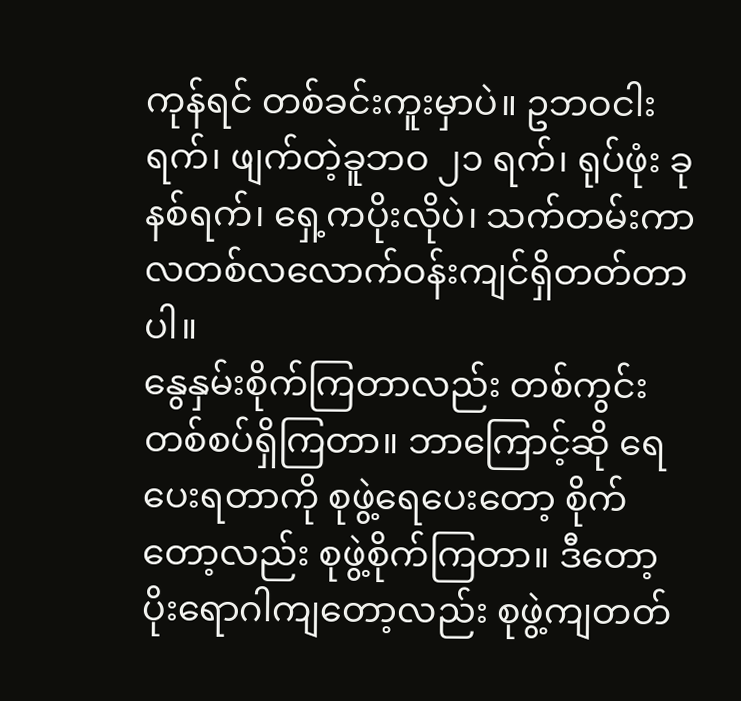ကုန်ရင် တစ်ခင်းကူးမှာပဲ။ ဥဘဝငါးရက်၊ ဖျက်တဲ့ခူဘဝ ၂၁ ရက်၊ ရုပ်ဖုံး ခုနစ်ရက်၊ ရှေ့ကပိုးလိုပဲ၊ သက်တမ်းကာလတစ်လလောက်ဝန်းကျင်ရှိတတ်တာပါ။
နွေနှမ်းစိုက်ကြတာလည်း တစ်ကွင်းတစ်စပ်ရှိကြတာ။ ဘာကြောင့်ဆို ရေပေးရတာကို စုဖွဲ့ရေပေးတော့ စိုက်တော့လည်း စုဖွဲ့စိုက်ကြတာ။ ဒီတော့ ပိုးရောဂါကျတော့လည်း စုဖွဲ့ကျတတ်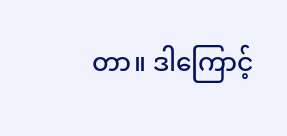တာ။ ဒါကြောင့်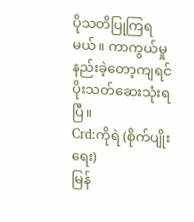ပိုသတိပြုကြရမယ်။ ကာကွယ်မှုနည်းခဲ့တော့ကျရင် ပိုးသတ်ဆေးသုံးရပြီ။
Crd:ကိုရဲ (စိုက်ပျိုးရေး)
မြန်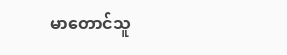မာတောင်သူ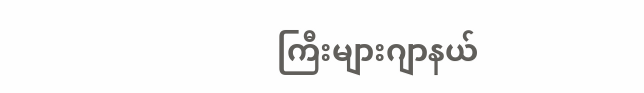ကြီးများဂျာနယ်